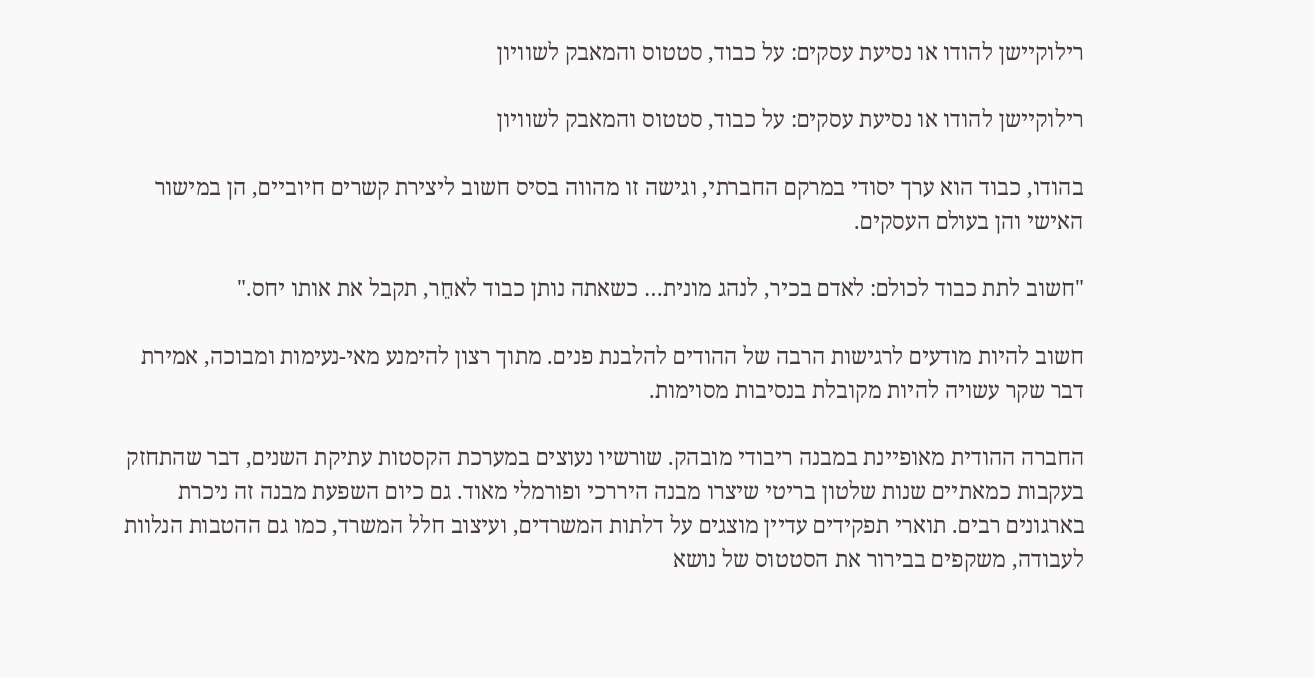רילוקיישן להודו או נסיעת עסקים: על כבוד, סטטוס והמאבק לשוויון

רילוקיישן להודו או נסיעת עסקים: על כבוד, סטטוס והמאבק לשוויון

בהודו, כבוד הוא ערך יסודי במרקם החברתי, וגישה זו מהווה בסיס חשוב ליצירת קשרים חיוביים, הן במישור האישי והן בעולם העסקים.

"חשוב לתת כבוד לכולם: לאדם בכיר, לנהג מונית… כשאתה נותן כבוד לאחֵר, תקבל את אותו יחס."

חשוב להיות מודעים לרגישות הרבה של ההודים להלבנת פנים. מתוך רצון להימנע מאי-נעימות ומבוכה, אמירת דבר שקר עשויה להיות מקובלת בנסיבות מסוימות.

החברה ההודית מאופיינת במבנה ריבודי מובהק. שורשיו נעוצים במערכת הקסטות עתיקת השנים, דבר שהתחזק בעקבות כמאתיים שנות שלטון בריטי שיצרו מבנה היררכי ופורמלי מאוד. גם כיום השפעת מבנה זה ניכרת בארגונים רבים. תוארי תפקידים עדיין מוצגים על דלתות המשרדים, ועיצוב חלל המשרד, כמו גם ההטבות הנלוות לעבודה, משקפים בבירור את הסטטוס של נושא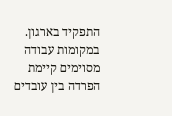התפקיד בארגון. במקומות עבודה מסוימים קיימת הפרדה בין עובדים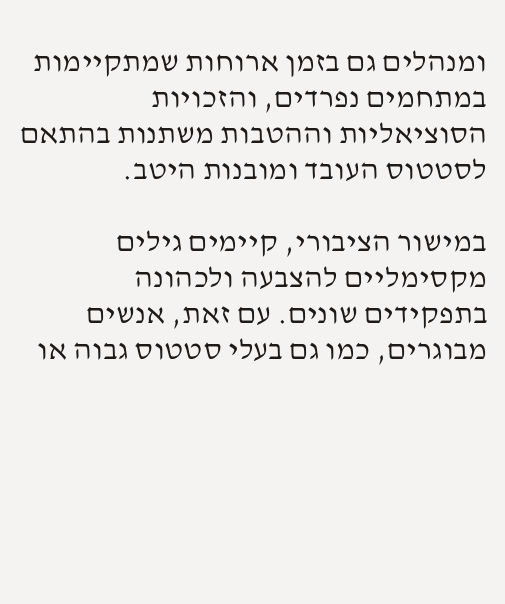ומנהלים גם בזמן ארוחות שמתקיימות במתחמים נפרדים, והזכויות הסוציאליות וההטבות משתנות בהתאם לסטטוס העובד ומובנות היטב.

במישור הציבורי, קיימים גילים מקסימליים להצבעה ולכהונה בתפקידים שונים. עם זאת, אנשים מבוגרים, כמו גם בעלי סטטוס גבוה או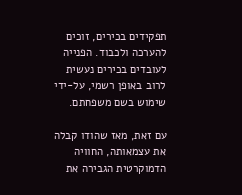תפקידים בכירים, זוכים להערכה ולכבוד. הפנייה לעובדים בכירים נעשית לרוב באופן רשמי, על-ידי שימוש בשם משפחתם.

עם זאת, מאז שהודו קבלה את עצמאותה, החוויה הדמוקרטית הגבירה את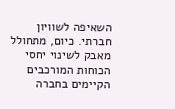השאיפה לשוויון חברתי. כיום, מתחולל מאבק לשינוי יחסי הכוחות המורכבים הקיימים בחברה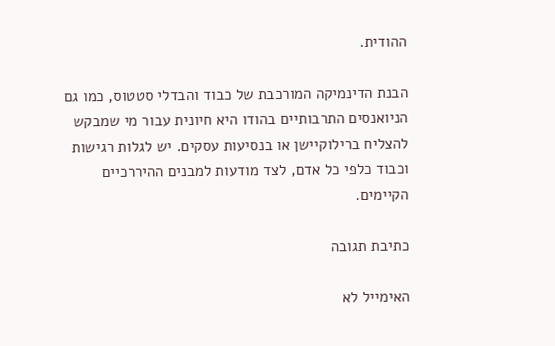ההודית.

הבנת הדינמיקה המורכבת של כבוד והבדלי סטטוס, כמו גם הניואנסים התרבותיים בהודו היא חיונית עבור מי שמבקש להצליח ברילוקיישן או בנסיעות עסקים. יש לגלות רגישות וכבוד כלפי כל אדם, לצד מודעות למבנים ההיררכיים הקיימים.

כתיבת תגובה

האימייל לא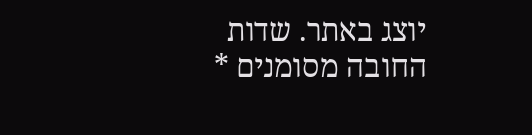יוצג באתר. שדות החובה מסומנים *